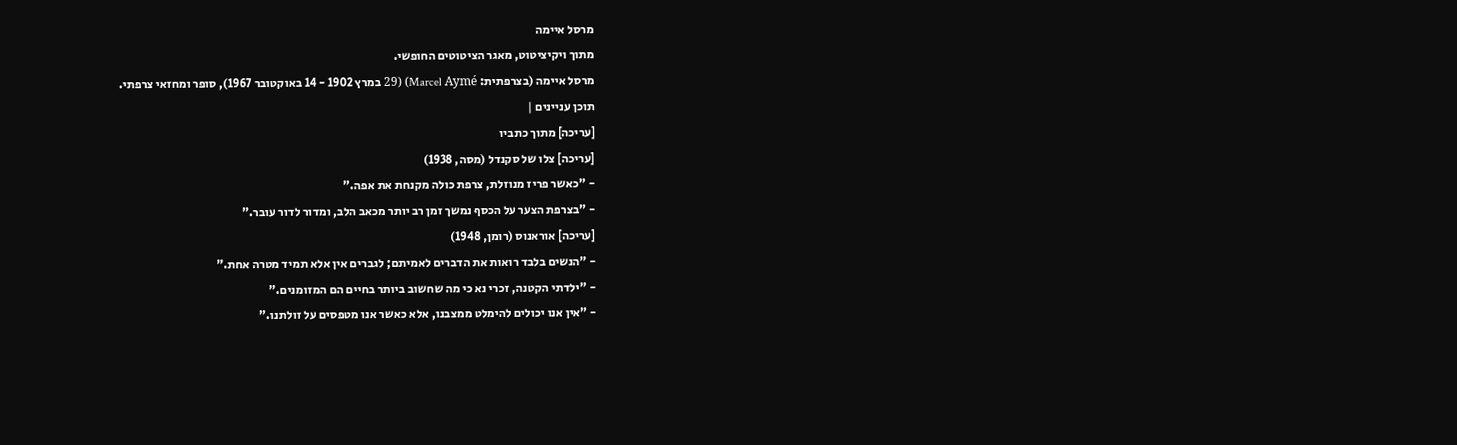מרסל איימה
מתוך ויקיציטוט, מאגר הציטוטים החופשי.
מרסל איימה (בצרפתית: Marcel Aymé) (29 במרץ 1902 - 14 באוקטובר 1967), סופר ומחזאי צרפתי.
תוכן עניינים |
[עריכה] מתוך כתביו
[עריכה] צלו של סקנדל (מסה, 1938)
- "כאשר פריז מנוזלת, צרפת כולה מקנחת את אפה."
- "בצרפת הצער על הכסף נמשך זמן רב יותר מכאב הלב, ומדור לדור עובר."
[עריכה] אוראנוס (רומן, 1948)
- "הנשים בלבד רואות את הדברים לאמיתם; לגברים אין אלא תמיד מטרה אחת."
- "ילדתי הקטנה, זכרי נא כי מה שחשוב ביותר בחיים הם המזומנים."
- "אין אנו יכולים להימלט ממצבנו, אלא כאשר אנו מטפסים על זולתנו."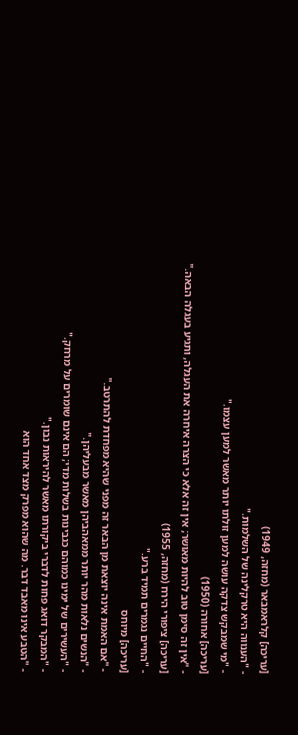[עריכה] קלראמבאר (מחזה, 1949)
- "הענווה היא טרקלינה של השלמות."
- "מי שמבקש צדקה עושה למען זולתו יותר מאשר למען עצמו."
[עריכה] אחורה (1950)
- "אין זה סימן טוב להיות מאושר; אין זה אלא כי הצרה איחרה את העגלה, ותגיע בעגלה הבאה."
[עריכה] ציפורי הירח (מחזה, 1955)
- "החיים נגמרים תמיד ברע."
[עריכה] מיוחס
- "אם האמת אינה יוצאת מן הבאר זה מפני שהיא מפחדת להתרטב."
- "הנשים נלאות מהר יותר ממאהביהן מאשר מבעליהן."
- "העשירים של ימינו כמוהם כגבינות בשלות מדי; הם אינם שומרים על מרחק."
- "המבקר דואג פחות לדברי ביקורתו מאשר להיראות נבון."
- "הטבע אינו מאבד דבר. מה שהוא מפרק מצד אחד הוא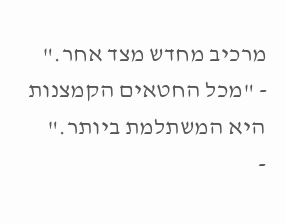מרכיב מחדש מצד אחר."
- "מכל החטאים הקמצנות היא המשתלמת ביותר."
-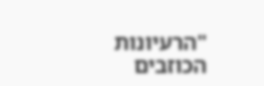"הרעיונות הכוזבים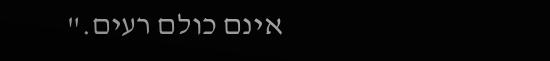אינם כולם רעים."